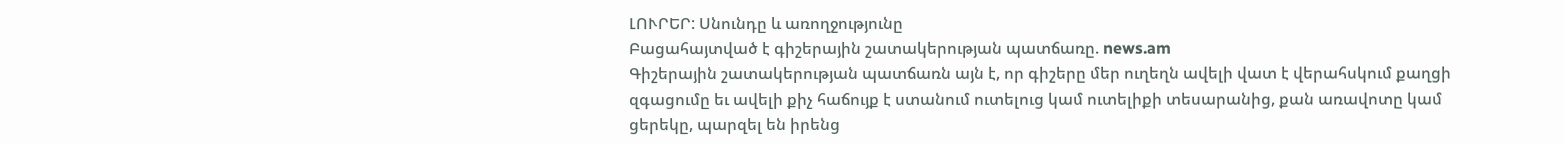ԼՈՒՐԵՐ: Սնունդը և առողջությունը
Բացահայտված է գիշերային շատակերության պատճառը. news.am
Գիշերային շատակերության պատճառն այն է, որ գիշերը մեր ուղեղն ավելի վատ է վերահսկում քաղցի զգացումը եւ ավելի քիչ հաճույք է ստանում ուտելուց կամ ուտելիքի տեսարանից, քան առավոտը կամ ցերեկը, պարզել են իրենց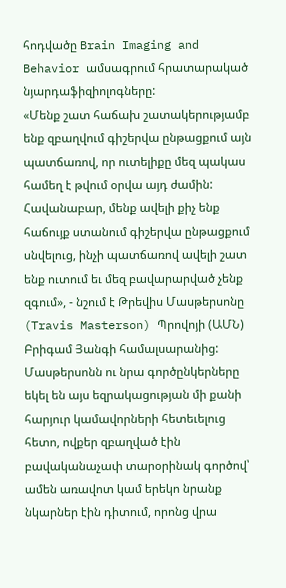հոդվածը Brain Imaging and Behavior ամսագրում հրատարակած նյարդաֆիզիոլոգները:
«Մենք շատ հաճախ շատակերությամբ ենք զբաղվում գիշերվա ընթացքում այն պատճառով, որ ուտելիքը մեզ պակաս համեղ է թվում օրվա այդ ժամին: Հավանաբար, մենք ավելի քիչ ենք հաճույք ստանում գիշերվա ընթացքում սնվելուց, ինչի պատճառով ավելի շատ ենք ուտում եւ մեզ բավարարված չենք զգում», - նշում է Թրեվիս Մասթերսոնը (Travis Masterson) Պրովոյի (ԱՄՆ) Բրիգամ Յանգի համալսարանից:
Մասթերսոնն ու նրա գործընկերները եկել են այս եզրակացության մի քանի հարյուր կամավորների հետեւելուց հետո, ովքեր զբաղված էին բավականաչափ տարօրինակ գործով՝ ամեն առավոտ կամ երեկո նրանք նկարներ էին դիտում, որոնց վրա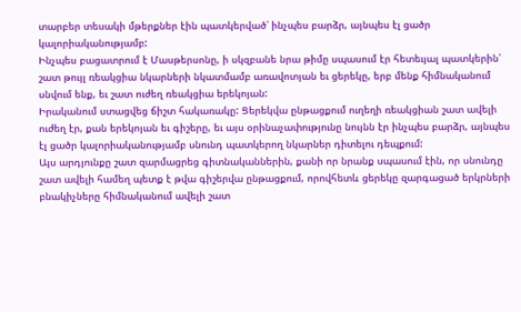տարբեր տեսակի մթերքներ էին պատկերված՝ ինչպես բարձր, այնպես էլ ցածր կալորիականությամբ:
Ինչպես բացատրում է Մասթերսոնը, ի սկզբանե նրա թիմը սպասում էր հետեւյալ պատկերին՝ շատ թույլ ռեակցիա նկարների նկատմամբ առավոտյան եւ ցերեկը, երբ մենք հիմնականում սնվում ենք, եւ շատ ուժեղ ռեակցիա երեկոյան:
Իրականում ստացվեց ճիշտ հակառակը: Ցերեկվա ընթացքում ուղեղի ռեակցիան շատ ավելի ուժեղ էր, քան երեկոյան եւ գիշերը, եւ այս օրինաչափությունը նույնն էր ինչպես բարձր, այնպես էլ ցածր կալորիականությամբ սնունդ պատկերող նկարներ դիտելու դեպքում:
Այս արդյունքը շատ զարմացրեց գիտնականներին, քանի որ նրանք սպասում էին, որ սնունդը շատ ավելի համեղ պետք է թվա գիշերվա ընթացքում, որովհետև ցերեկը զարգացած երկրների բնակիչները հիմնականում ավելի շատ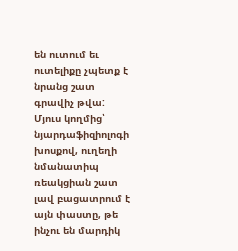են ուտում եւ ուտելիքը չպետք է նրանց շատ գրավիչ թվա:
Մյուս կողմից՝ նյարդաֆիզիոլոգի խոսքով, ուղեղի նմանատիպ ռեակցիան շատ լավ բացատրում է այն փաստը, թե ինչու են մարդիկ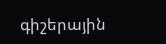գիշերային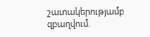շատակերությամբ զբաղվում.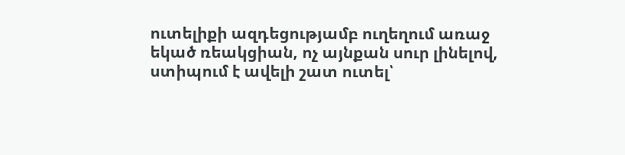ուտելիքի ազդեցությամբ ուղեղում առաջ եկած ռեակցիան, ոչ այնքան սուր լինելով, ստիպում է ավելի շատ ուտել՝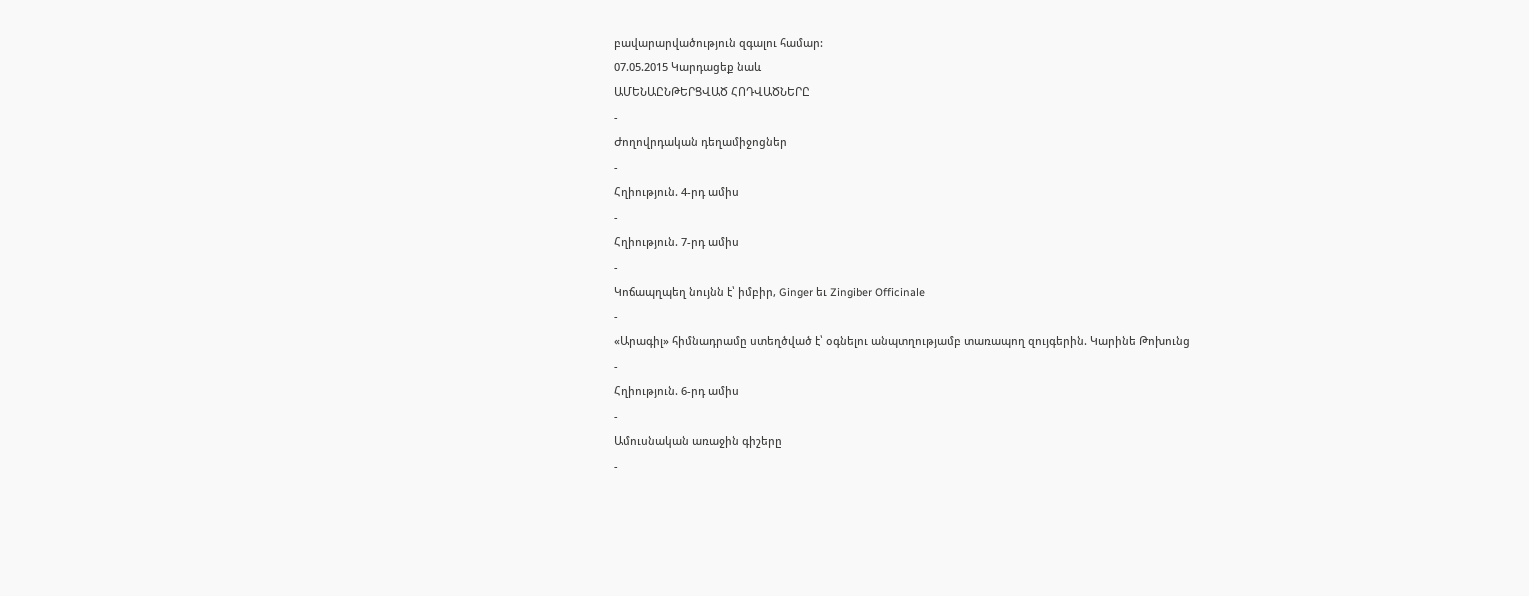բավարարվածություն զգալու համար:
07.05.2015 Կարդացեք նաև
ԱՄԵՆԱԸՆԹԵՐՑՎԱԾ ՀՈԴՎԱԾՆԵՐԸ
-
Ժողովրդական դեղամիջոցներ
-
Հղիություն. 4-րդ ամիս
-
Հղիություն. 7-րդ ամիս
-
Կոճապղպեղ նույնն է՝ իմբիր, Ginger եւ Zingiber Officinale
-
«Արագիլ» հիմնադրամը ստեղծված է՝ օգնելու անպտղությամբ տառապող զույգերին. Կարինե Թոխունց
-
Հղիություն. 6-րդ ամիս
-
Ամուսնական առաջին գիշերը
-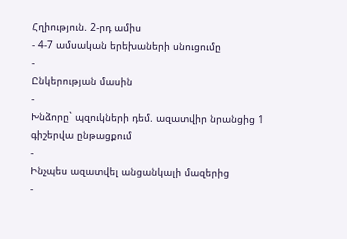Հղիություն. 2-րդ ամիս
- 4-7 ամսական երեխաների սնուցումը
-
Ընկերության մասին
-
Խնձորը` պզուկների դեմ. ազատվիր նրանցից 1 գիշերվա ընթացքում
-
Ինչպես ազատվել անցանկալի մազերից
-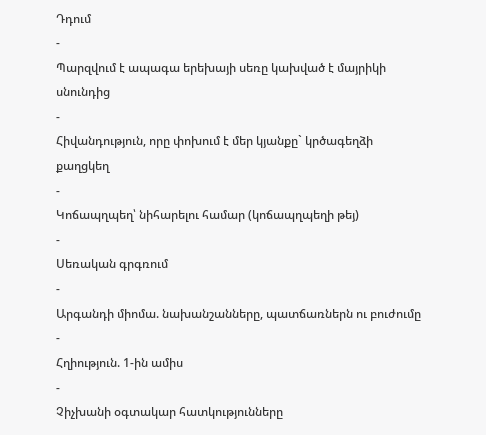Դդում
-
Պարզվում է ապագա երեխայի սեռը կախված է մայրիկի սնունդից
-
Հիվանդություն, որը փոխում է մեր կյանքը` կրծագեղձի քաղցկեղ
-
Կոճապղպեղ՝ նիհարելու համար (կոճապղպեղի թեյ)
-
Սեռական գրգռում
-
Արգանդի միոմա. նախանշանները, պատճառներն ու բուժումը
-
Հղիություն. 1-ին ամիս
-
Չիչխանի օգտակար հատկությունները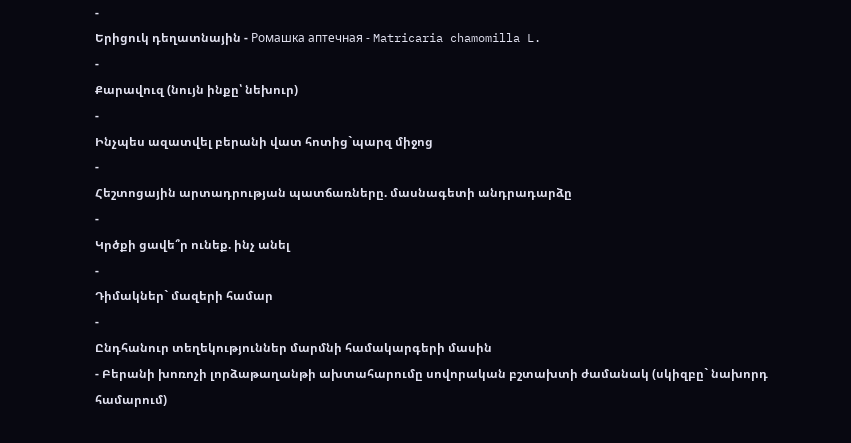-
Երիցուկ դեղատնային - Ромашка аптечная - Matricaria chamomilla L.
-
Քարավուզ (նույն ինքը՝ նեխուր)
-
Ինչպես ազատվել բերանի վատ հոտից`պարզ միջոց
-
Հեշտոցային արտադրության պատճառները. մասնագետի անդրադարձը
-
Կրծքի ցավե՞ր ունեք. ինչ անել
-
Դիմակներ` մազերի համար
-
Ընդհանուր տեղեկություններ մարմնի համակարգերի մասին
- Բերանի խոռոչի լորձաթաղանթի ախտահարումը սովորական բշտախտի ժամանակ (սկիզբը` նախորդ համարում)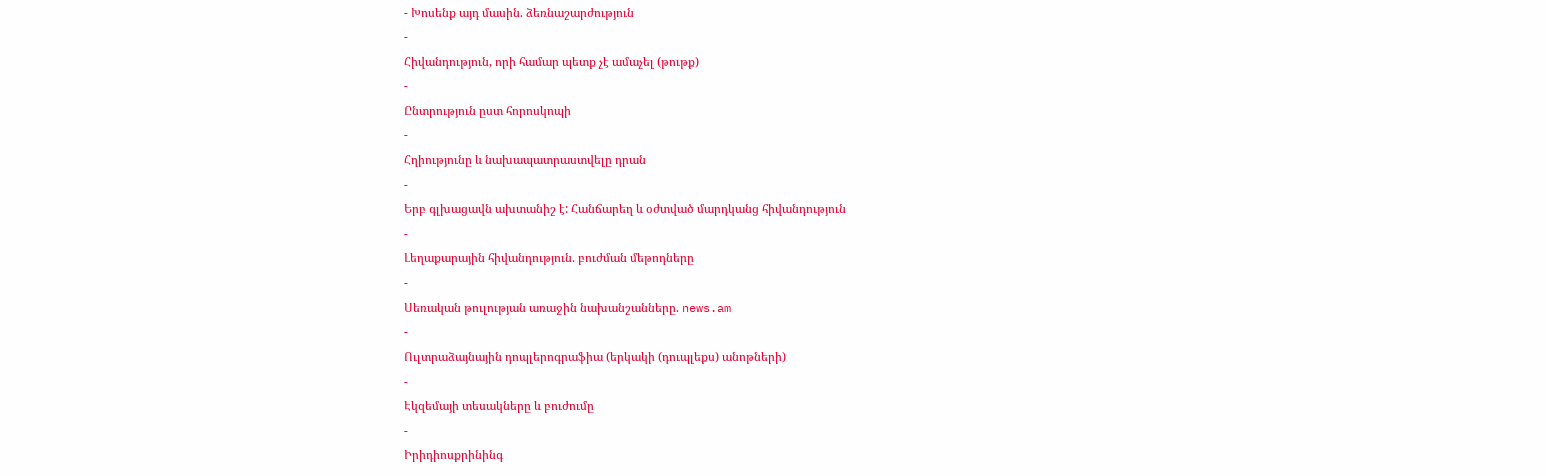- Խոսենք այդ մասին. ձեռնաշարժություն
-
Հիվանդություն, որի համար պետք չէ ամաչել (թութք)
-
Ընտրություն ըստ հորոսկոպի
-
Հղիությունը և նախապատրաստվելը դրան
-
Երբ գլխացավն ախտանիշ է: Հանճարեղ և օժտված մարդկանց հիվանդություն
-
Լեղաքարային հիվանդություն. բուժման մեթոդները
-
Սեռական թուլության առաջին նախանշանները. news.am
-
Ուլտրաձայնային դոպլերոգրաֆիա (երկակի (դուպլեքս) անոթների)
-
Էկզեմայի տեսակները և բուժումը
-
Իրիդիոսքրինինգ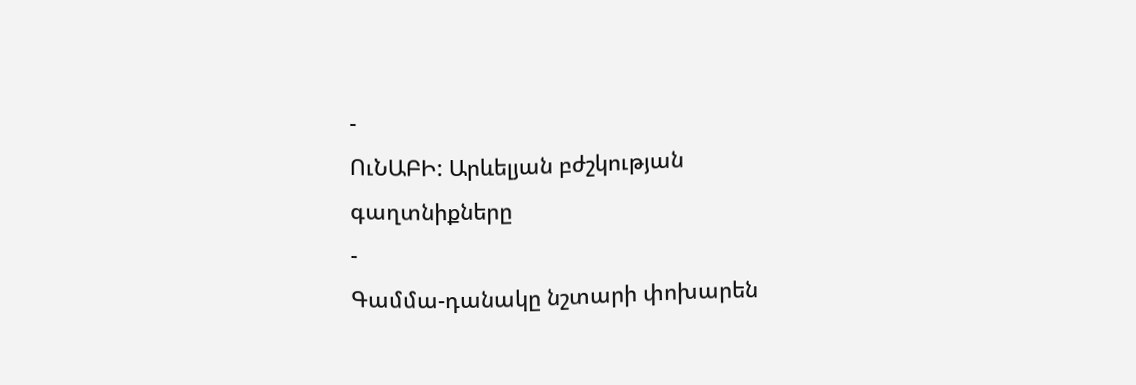-
ՈւՆԱԲԻ: Արևելյան բժշկության գաղտնիքները
-
Գամմա-դանակը նշտարի փոխարեն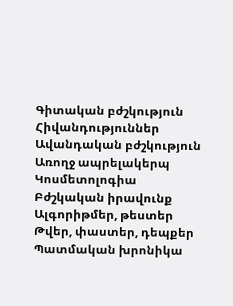Գիտական բժշկություն
Հիվանդություններ
Ավանդական բժշկություն
Առողջ ապրելակերպ
Կոսմետոլոգիա
Բժշկական իրավունք
Ալգորիթմեր, թեստեր
Թվեր, փաստեր, դեպքեր
Պատմական խրոնիկա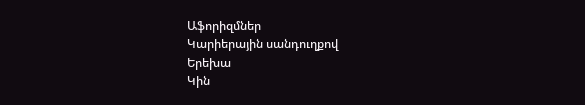Աֆորիզմներ
Կարիերային սանդուղքով
Երեխա
Կին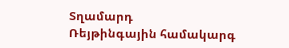Տղամարդ
Ռեյթինգային համակարգ